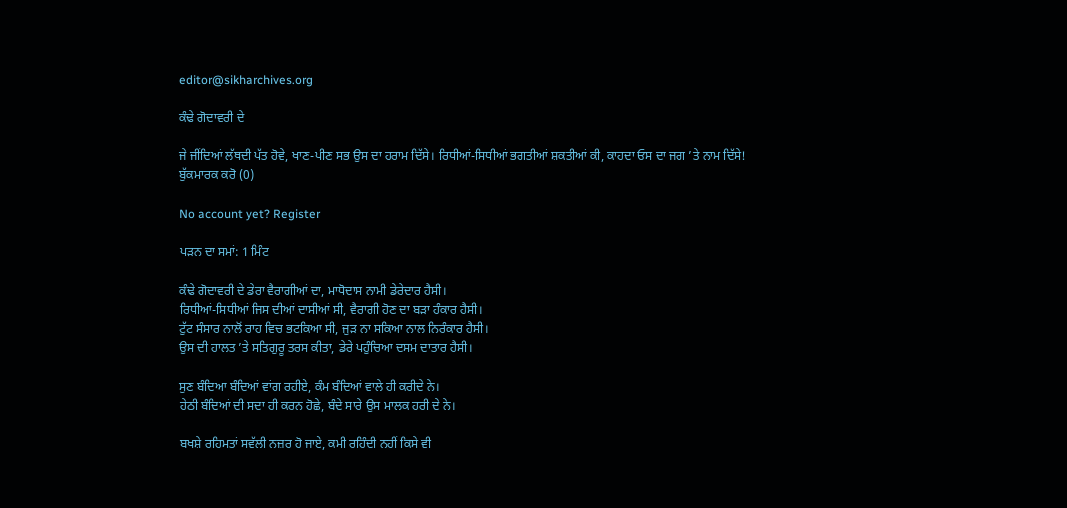editor@sikharchives.org

ਕੰਢੇ ਗੋਦਾਵਰੀ ਦੇ

ਜੇ ਜੀਂਦਿਆਂ ਲੱਥਦੀ ਪੱਤ ਹੋਵੇ, ਖਾਣ-ਪੀਣ ਸਭ ਉਸ ਦਾ ਹਰਾਮ ਦਿੱਸੇ। ਰਿਧੀਆਂ-ਸਿਧੀਆਂ ਭਗਤੀਆਂ ਸ਼ਕਤੀਆਂ ਕੀ, ਕਾਹਦਾ ਓਸ ਦਾ ਜਗ ’ਤੇ ਨਾਮ ਦਿੱਸੇ!
ਬੁੱਕਮਾਰਕ ਕਰੋ (0)

No account yet? Register

ਪੜਨ ਦਾ ਸਮਾਂ: 1 ਮਿੰਟ

ਕੰਢੇ ਗੋਦਾਵਰੀ ਦੇ ਡੇਰਾ ਵੈਰਾਗੀਆਂ ਦਾ, ਮਾਧੋਦਾਸ ਨਾਮੀ ਡੇਰੇਦਾਰ ਹੈਸੀ।
ਰਿਧੀਆਂ-ਸਿਧੀਆਂ ਜਿਸ ਦੀਆਂ ਦਾਸੀਆਂ ਸੀ, ਵੈਰਾਗੀ ਹੋਣ ਦਾ ਬੜਾ ਹੰਕਾਰ ਹੈਸੀ।
ਟੁੱਟ ਸੰਸਾਰ ਨਾਲੋਂ ਰਾਹ ਵਿਚ ਭਟਕਿਆ ਸੀ, ਜੁੜ ਨਾ ਸਕਿਆ ਨਾਲ ਨਿਰੰਕਾਰ ਹੈਸੀ।
ਉਸ ਦੀ ਹਾਲਤ ’ਤੇ ਸਤਿਗੁਰੂ ਤਰਸ ਕੀਤਾ, ਡੇਰੇ ਪਹੁੰਚਿਆ ਦਸਮ ਦਾਤਾਰ ਹੈਸੀ।

ਸੁਣ ਬੰਦਿਆ ਬੰਦਿਆਂ ਵਾਂਗ ਰਹੀਏ, ਕੰਮ ਬੰਦਿਆਂ ਵਾਲੇ ਹੀ ਕਰੀਦੇ ਨੇ।
ਹੇਠੀ ਬੰਦਿਆਂ ਦੀ ਸਦਾ ਹੀ ਕਰਨ ਹੋਛੇ, ਬੰਦੇ ਸਾਰੇ ਉਸ ਮਾਲਕ ਹਰੀ ਦੇ ਨੇ।

ਬਖਸ਼ੇ ਰਹਿਮਤਾਂ ਸਵੱਲੀ ਨਜ਼ਰ ਹੋ ਜਾਏ, ਕਮੀ ਰਹਿੰਦੀ ਨਹੀਂ ਕਿਸੇ ਵੀ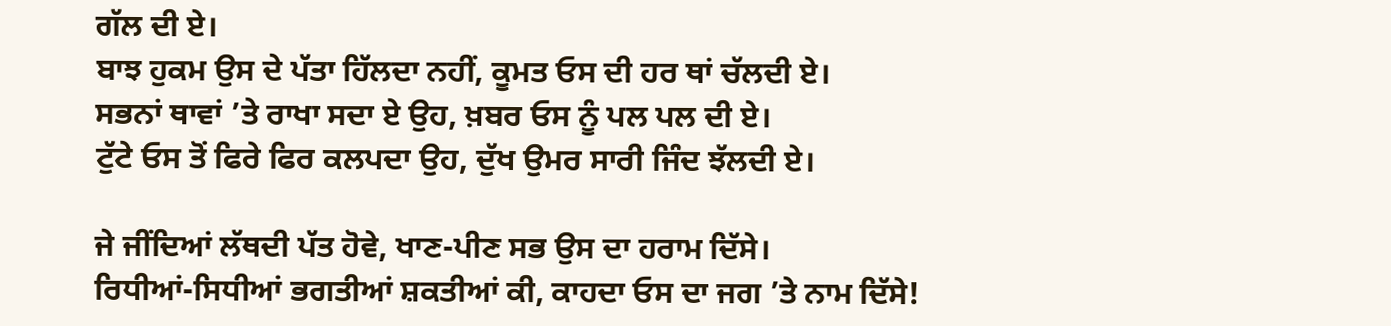ਗੱਲ ਦੀ ਏ।
ਬਾਝ ਹੁਕਮ ਉਸ ਦੇ ਪੱਤਾ ਹਿੱਲਦਾ ਨਹੀਂ, ਕੂਮਤ ਓਸ ਦੀ ਹਰ ਥਾਂ ਚੱਲਦੀ ਏ।
ਸਭਨਾਂ ਥਾਵਾਂ ’ਤੇ ਰਾਖਾ ਸਦਾ ਏ ਉਹ, ਖ਼ਬਰ ਓਸ ਨੂੰ ਪਲ ਪਲ ਦੀ ਏ।
ਟੁੱਟੇ ਓਸ ਤੋਂ ਫਿਰੇ ਫਿਰ ਕਲਪਦਾ ਉਹ, ਦੁੱਖ ਉਮਰ ਸਾਰੀ ਜਿੰਦ ਝੱਲਦੀ ਏ।

ਜੇ ਜੀਂਦਿਆਂ ਲੱਥਦੀ ਪੱਤ ਹੋਵੇ, ਖਾਣ-ਪੀਣ ਸਭ ਉਸ ਦਾ ਹਰਾਮ ਦਿੱਸੇ।
ਰਿਧੀਆਂ-ਸਿਧੀਆਂ ਭਗਤੀਆਂ ਸ਼ਕਤੀਆਂ ਕੀ, ਕਾਹਦਾ ਓਸ ਦਾ ਜਗ ’ਤੇ ਨਾਮ ਦਿੱਸੇ!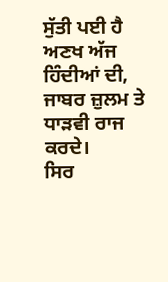ਸੁੱਤੀ ਪਈ ਹੈ ਅਣਖ ਅੱਜ ਹਿੰਦੀਆਂ ਦੀ, ਜਾਬਰ ਜ਼ੁਲਮ ਤੇ ਧਾੜਵੀ ਰਾਜ ਕਰਦੇ।
ਸਿਰ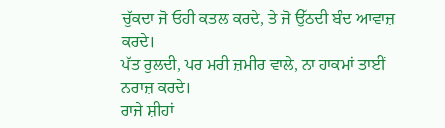ਚੁੱਕਦਾ ਜੋ ਓਹੀ ਕਤਲ ਕਰਦੇ, ਤੇ ਜੋ ਉੱਠਦੀ ਬੰਦ ਆਵਾਜ਼ ਕਰਦੇ।
ਪੱਤ ਰੁਲਦੀ, ਪਰ ਮਰੀ ਜ਼ਮੀਰ ਵਾਲੇ, ਨਾ ਹਾਕਮਾਂ ਤਾਈਂ ਨਰਾਜ਼ ਕਰਦੇ।
ਰਾਜੇ ਸ਼ੀਹਾਂ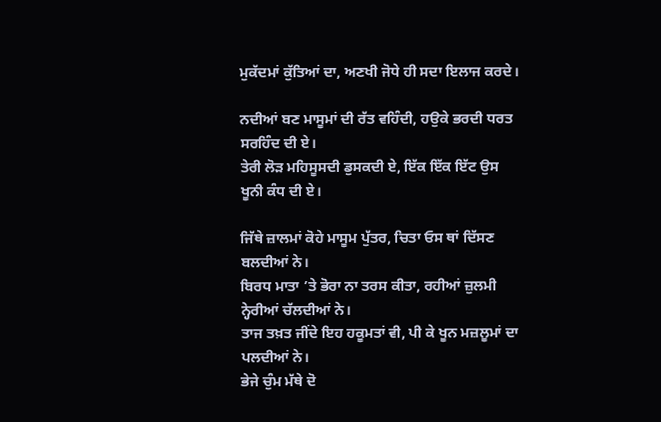ਮੁਕੱਦਮਾਂ ਕੁੱਤਿਆਂ ਦਾ, ਅਣਖੀ ਜੋਧੇ ਹੀ ਸਦਾ ਇਲਾਜ ਕਰਦੇ।

ਨਦੀਆਂ ਬਣ ਮਾਸੂਮਾਂ ਦੀ ਰੱਤ ਵਹਿੰਦੀ, ਹਉਕੇ ਭਰਦੀ ਧਰਤ ਸਰਹਿੰਦ ਦੀ ਏ।
ਤੇਰੀ ਲੋੜ ਮਹਿਸੂਸਦੀ ਡੁਸਕਦੀ ਏ, ਇੱਕ ਇੱਕ ਇੱਟ ਉਸ ਖੂਨੀ ਕੰਧ ਦੀ ਏ।

ਜਿੱਥੇ ਜ਼ਾਲਮਾਂ ਕੋਹੇ ਮਾਸੂਮ ਪੁੱਤਰ, ਚਿਤਾ ਓਸ ਥਾਂ ਦਿੱਸਣ ਬਲਦੀਆਂ ਨੇ।
ਬਿਰਧ ਮਾਤਾ ’ਤੇ ਭੋਰਾ ਨਾ ਤਰਸ ਕੀਤਾ, ਰਹੀਆਂ ਜ਼ੁਲਮੀ ਨ੍ਹੇਰੀਆਂ ਚੱਲਦੀਆਂ ਨੇ।
ਤਾਜ ਤਖ਼ਤ ਜੀਂਦੇ ਇਹ ਹਕੂਮਤਾਂ ਵੀ, ਪੀ ਕੇ ਖੂਨ ਮਜ਼ਲੂਮਾਂ ਦਾ ਪਲਦੀਆਂ ਨੇ।
ਭੇਜੇ ਚੁੰਮ ਮੱਥੇ ਦੋ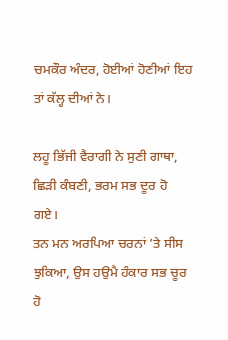ਚਮਕੌਰ ਅੰਦਰ, ਹੋਈਆਂ ਹੋਣੀਆਂ ਇਹ ਤਾਂ ਕੱਲ੍ਹ ਦੀਆਂ ਨੇ।

ਲਹੂ ਭਿੱਜੀ ਵੈਰਾਗੀ ਨੇ ਸੁਣੀ ਗਾਥਾ, ਛਿੜੀ ਕੰਬਣੀ, ਭਰਮ ਸਭ ਦੂਰ ਹੋ ਗਏ।
ਤਨ ਮਨ ਅਰਪਿਆ ਚਰਨਾਂ ’ਤੇ ਸੀਸ ਝੁਕਿਆ, ਉਸ ਹਉਮੈ ਹੰਕਾਰ ਸਭ ਚੂਰ ਹੋ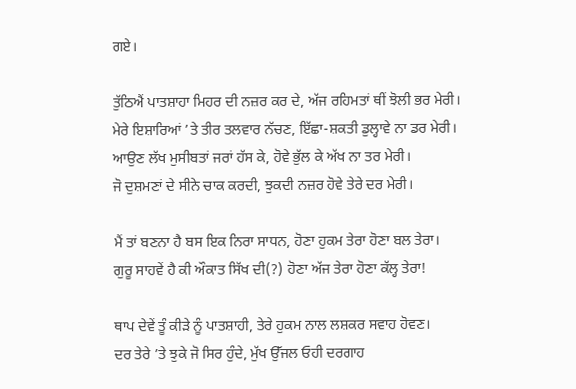ਗਏ।

ਤੁੱਠਿਐਂ ਪਾਤਸ਼ਾਹਾ ਮਿਹਰ ਦੀ ਨਜ਼ਰ ਕਰ ਦੇ, ਅੱਜ ਰਹਿਮਤਾਂ ਥੀਂ ਝੋਲੀ ਭਰ ਮੇਰੀ।
ਮੇਰੇ ਇਸ਼ਾਰਿਆਂ ’ਤੇ ਤੀਰ ਤਲਵਾਰ ਨੱਚਣ, ਇੱਛਾ-ਸ਼ਕਤੀ ਡੁਲ੍ਹਾਵੇ ਨਾ ਡਰ ਮੇਰੀ।
ਆਉਣ ਲੱਖ ਮੁਸੀਬਤਾਂ ਜਰਾਂ ਹੱਸ ਕੇ, ਹੋਵੇ ਭੁੱਲ ਕੇ ਅੱਖ ਨਾ ਤਰ ਮੇਰੀ।
ਜੋ ਦੁਸ਼ਮਣਾਂ ਦੇ ਸੀਨੇ ਚਾਕ ਕਰਦੀ, ਝੁਕਦੀ ਨਜ਼ਰ ਹੋਵੇ ਤੇਰੇ ਦਰ ਮੇਰੀ।

ਮੈਂ ਤਾਂ ਬਣਨਾ ਹੈ ਬਸ ਇਕ ਨਿਰਾ ਸਾਧਨ, ਹੋਣਾ ਹੁਕਮ ਤੇਰਾ ਹੋਣਾ ਬਲ ਤੇਰਾ।
ਗੁਰੂ ਸਾਹਵੇਂ ਹੈ ਕੀ ਔਕਾਤ ਸਿੱਖ ਦੀ(?) ਹੋਣਾ ਅੱਜ ਤੇਰਾ ਹੋਣਾ ਕੱਲ੍ਹ ਤੇਰਾ!

ਥਾਪ ਦੇਵੇਂ ਤੂੰ ਕੀੜੇ ਨੂੰ ਪਾਤਸ਼ਾਹੀ, ਤੇਰੇ ਹੁਕਮ ਨਾਲ ਲਸ਼ਕਰ ਸਵਾਹ ਹੋਵਣ।
ਦਰ ਤੇਰੇ ’ਤੇ ਝੁਕੇ ਜੋ ਸਿਰ ਹੁੰਦੇ, ਮੁੱਖ ਉੱਜਲ ਓਹੀ ਦਰਗਾਹ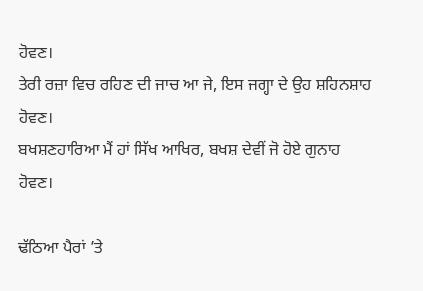ਹੋਵਣ।
ਤੇਰੀ ਰਜ਼ਾ ਵਿਚ ਰਹਿਣ ਦੀ ਜਾਚ ਆ ਜੇ, ਇਸ ਜਗ੍ਹਾ ਦੇ ਉਹ ਸ਼ਹਿਨਸ਼ਾਹ ਹੋਵਣ।
ਬਖਸ਼ਣਹਾਰਿਆ ਮੈਂ ਹਾਂ ਸਿੱਖ ਆਖਿਰ, ਬਖਸ਼ ਦੇਵੀਂ ਜੋ ਹੋਏ ਗੁਨਾਹ ਹੋਵਣ।

ਢੱਠਿਆ ਪੈਰਾਂ ’ਤੇ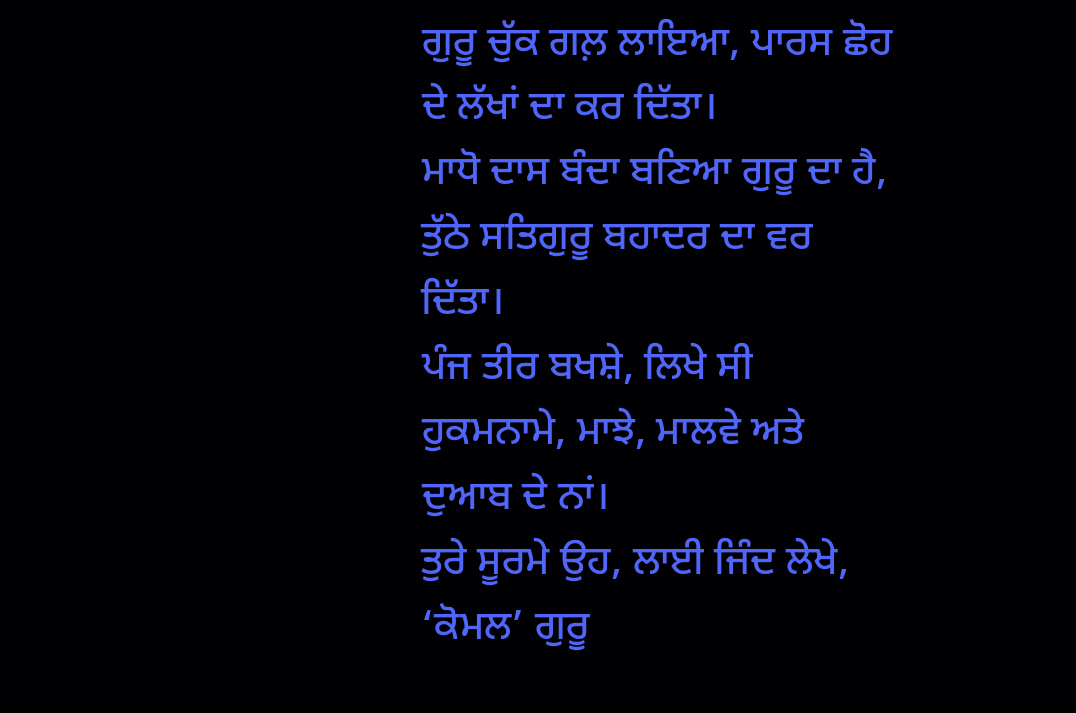ਗੁਰੂ ਚੁੱਕ ਗਲ਼ ਲਾਇਆ, ਪਾਰਸ ਛੋਹ ਦੇ ਲੱਖਾਂ ਦਾ ਕਰ ਦਿੱਤਾ।
ਮਾਧੋ ਦਾਸ ਬੰਦਾ ਬਣਿਆ ਗੁਰੂ ਦਾ ਹੈ, ਤੁੱਠੇ ਸਤਿਗੁਰੂ ਬਹਾਦਰ ਦਾ ਵਰ ਦਿੱਤਾ।
ਪੰਜ ਤੀਰ ਬਖਸ਼ੇ, ਲਿਖੇ ਸੀ ਹੁਕਮਨਾਮੇ, ਮਾਝੇ, ਮਾਲਵੇ ਅਤੇ ਦੁਆਬ ਦੇ ਨਾਂ।
ਤੁਰੇ ਸੂਰਮੇ ਉਹ, ਲਾਈ ਜਿੰਦ ਲੇਖੇ, ‘ਕੋਮਲ’ ਗੁਰੂ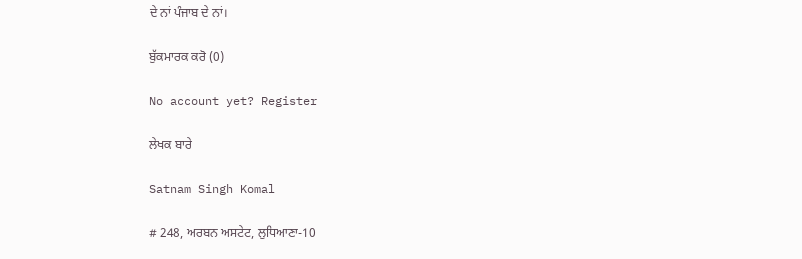ਦੇ ਨਾਂ ਪੰਜਾਬ ਦੇ ਨਾਂ।

ਬੁੱਕਮਾਰਕ ਕਰੋ (0)

No account yet? Register

ਲੇਖਕ ਬਾਰੇ

Satnam Singh Komal

# 248, ਅਰਬਨ ਅਸਟੇਟ, ਲੁਧਿਆਣਾ-10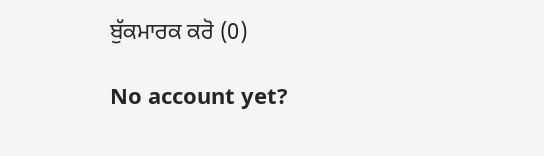ਬੁੱਕਮਾਰਕ ਕਰੋ (0)

No account yet?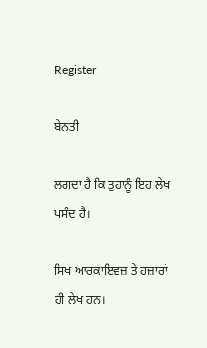Register

ਬੇਨਤੀ

ਲਗਦਾ ਹੈ ਕਿ ਤੁਹਾਨੂੰ ਇਹ ਲੇਖ ਪਸੰਦ ਹੈ।

ਸਿਖ ਆਰਕਾਇਵਜ਼ ਤੇ ਹਜ਼ਾਰਾਂ ਹੀ ਲੇਖ ਹਨ।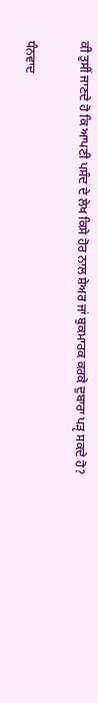ਕੀ ਤੁਸੀਂ ਜਾਣਦੇ ਹੋ ਕਿ ਆਪਣੀ ਪਸੰਦ ਦੇ ਲੇਖ ਕਿਸੇ ਹੋਰ ਨਾਲ ਸ਼ੇਅਰ ਜਾਂ ਬੁਕਮਾਰਕ ਕਰਕੇ ਦੁਬਾਰਾ ਪੜੵ ਸਕਦੇ ਹੋ?

ਧੰਨਵਾਦ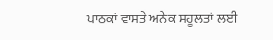ਪਾਠਕਾਂ ਵਾਸਤੇ ਅਨੇਕ ਸਹੂਲਤਾਂ ਲਈ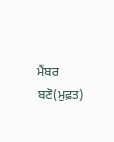ਮੈਂਬਰ ਬਣੋ(ਮੁਫ਼ਤ)